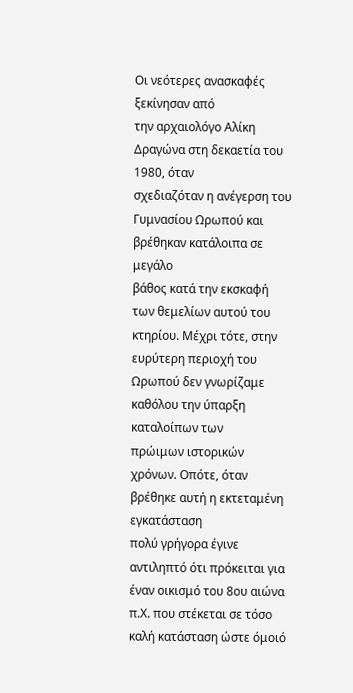Οι νεότερες ανασκαφές ξεκίνησαν από
την αρχαιολόγο Αλίκη Δραγώνα στη δεκαετία του 1980, όταν
σχεδιαζόταν η ανέγερση του Γυμνασίου Ωρωπού και βρέθηκαν κατάλοιπα σε μεγάλο
βάθος κατά την εκσκαφή των θεμελίων αυτού του κτηρίου. Μέχρι τότε, στην
ευρύτερη περιοχή του Ωρωπού δεν γνωρίζαμε καθόλου την ύπαρξη καταλοίπων των
πρώιμων ιστορικών χρόνων. Οπότε, όταν βρέθηκε αυτή η εκτεταμένη εγκατάσταση
πολύ γρήγορα έγινε αντιληπτό ότι πρόκειται για έναν οικισμό του 8ου αιώνα
π.Χ. που στέκεται σε τόσο καλή κατάσταση ώστε όμοιό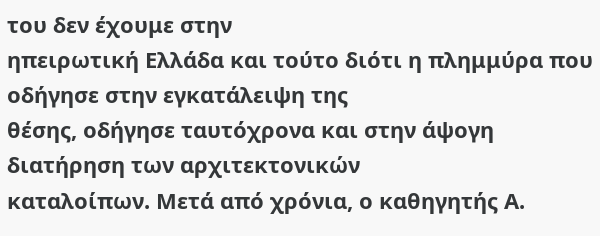του δεν έχουμε στην
ηπειρωτική Ελλάδα και τούτο διότι η πλημμύρα που οδήγησε στην εγκατάλειψη της
θέσης, οδήγησε ταυτόχρονα και στην άψογη διατήρηση των αρχιτεκτονικών
καταλοίπων. Μετά από χρόνια, ο καθηγητής Α.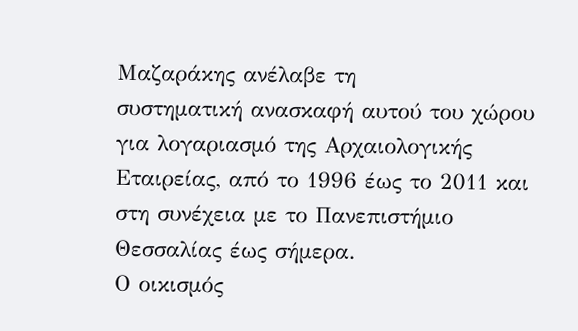Μαζαράκης ανέλαβε τη
συστηματική ανασκαφή αυτού του χώρου για λογαριασμό της Αρχαιολογικής
Εταιρείας, από το 1996 έως το 2011 και στη συνέχεια με το Πανεπιστήμιο
Θεσσαλίας έως σήμερα.
Ο οικισμός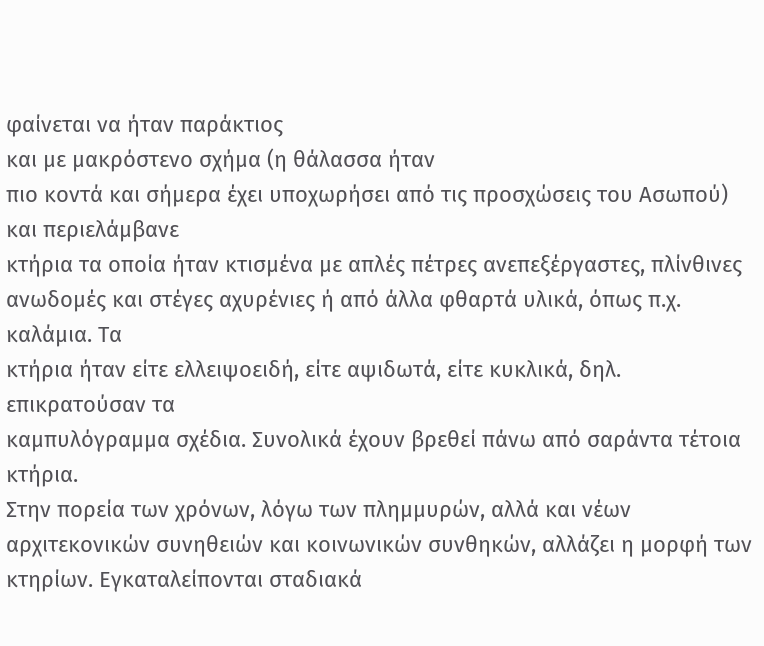φαίνεται να ήταν παράκτιος
και με μακρόστενο σχήμα (η θάλασσα ήταν
πιο κοντά και σήμερα έχει υποχωρήσει από τις προσχώσεις του Ασωπού) και περιελάμβανε
κτήρια τα οποία ήταν κτισμένα με απλές πέτρες ανεπεξέργαστες, πλίνθινες
ανωδομές και στέγες αχυρένιες ή από άλλα φθαρτά υλικά, όπως π.χ. καλάμια. Τα
κτήρια ήταν είτε ελλειψοειδή, είτε αψιδωτά, είτε κυκλικά, δηλ. επικρατούσαν τα
καμπυλόγραμμα σχέδια. Συνολικά έχουν βρεθεί πάνω από σαράντα τέτοια κτήρια.
Στην πορεία των χρόνων, λόγω των πλημμυρών, αλλά και νέων αρχιτεκονικών συνηθειών και κοινωνικών συνθηκών, αλλάζει η μορφή των κτηρίων. Εγκαταλείπονται σταδιακά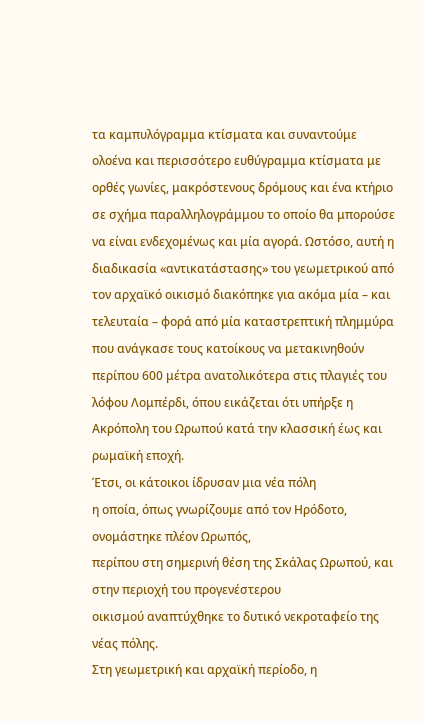τα καμπυλόγραμμα κτίσματα και συναντούμε ολοένα και περισσότερο ευθύγραμμα κτίσματα με ορθές γωνίες, μακρόστενους δρόμους και ένα κτήριο σε σχήμα παραλληλογράμμου το οποίο θα μπορούσε να είναι ενδεχομένως και μία αγορά. Ωστόσο, αυτή η διαδικασία «αντικατάστασης» του γεωμετρικού από τον αρχαϊκό οικισμό διακόπηκε για ακόμα μία – και τελευταία – φορά από μία καταστρεπτική πλημμύρα που ανάγκασε τους κατοίκους να μετακινηθούν περίπου 600 μέτρα ανατολικότερα στις πλαγιές του λόφου Λομπέρδι, όπου εικάζεται ότι υπήρξε η Ακρόπολη του Ωρωπού κατά την κλασσική έως και ρωμαϊκή εποχή.
Έτσι, οι κάτοικοι ίδρυσαν μια νέα πόλη
η οποία, όπως γνωρίζουμε από τον Ηρόδοτο, ονομάστηκε πλέον Ωρωπός,
περίπου στη σημερινή θέση της Σκάλας Ωρωπού, και στην περιοχή του προγενέστερου
οικισμού αναπτύχθηκε το δυτικό νεκροταφείο της νέας πόλης.
Στη γεωμετρική και αρχαϊκή περίοδο, η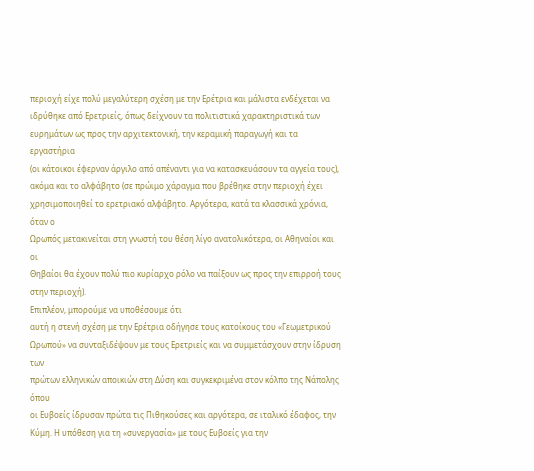περιοχή είχε πολύ μεγαλύτερη σχέση με την Ερέτρια και μάλιστα ενδέχεται να
ιδρύθηκε από Ερετριείς, όπως δείχνουν τα πολιτιστικά χαρακτηριστικά των
ευρημάτων ως προς την αρχιτεκτονική, την κεραμική παραγωγή και τα εργαστήρια
(οι κάτοικοι έφερναν άργιλο από απέναντι για να κατασκευάσουν τα αγγεία τους),
ακόμα και το αλφάβητο (σε πρώιμο χάραγμα που βρέθηκε στην περιοχή έχει
χρησιμοποιηθεί το ερετριακό αλφάβητο. Αργότερα, κατά τα κλασσικά χρόνια, όταν ο
Ωρωπός μετακινείται στη γνωστή του θέση λίγο ανατολικότερα, οι Αθηναίοι και οι
Θηβαίοι θα έχουν πολύ πιο κυρίαρχο ρόλο να παίξουν ως προς την επιρροή τους
στην περιοχή).
Επιπλέον, μπορούμε να υποθέσουμε ότι
αυτή η στενή σχέση με την Ερέτρια οδήγησε τους κατοίκους του «Γεωμετρικού
Ωρωπού» να συνταξιδέψουν με τους Ερετριείς και να συμμετάσχουν στην ίδρυση των
πρώτων ελληνικών αποικιών στη Δύση και συγκεκριμένα στον κόλπο της Νάπολης όπου
οι Ευβοείς ίδρυσαν πρώτα τις Πιθηκούσες και αργότερα, σε ιταλικό έδαφος, την
Κύμη. Η υπόθεση για τη «συνεργασία» με τους Ευβοείς για την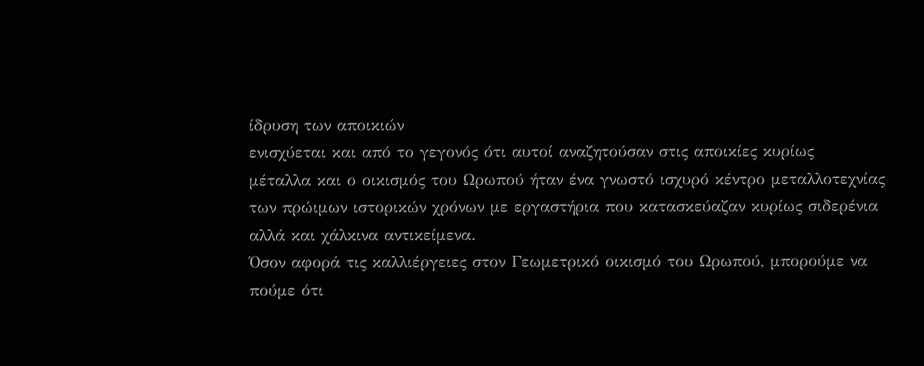ίδρυση των αποικιών
ενισχύεται και από το γεγονός ότι αυτοί αναζητούσαν στις αποικίες κυρίως
μέταλλα και ο οικισμός του Ωρωπού ήταν ένα γνωστό ισχυρό κέντρο μεταλλοτεχνίας
των πρώιμων ιστορικών χρόνων με εργαστήρια που κατασκεύαζαν κυρίως σιδερένια
αλλά και χάλκινα αντικείμενα.
Όσον αφορά τις καλλιέργειες στον Γεωμετρικό οικισμό του Ωρωπού, μπορούμε να πούμε ότι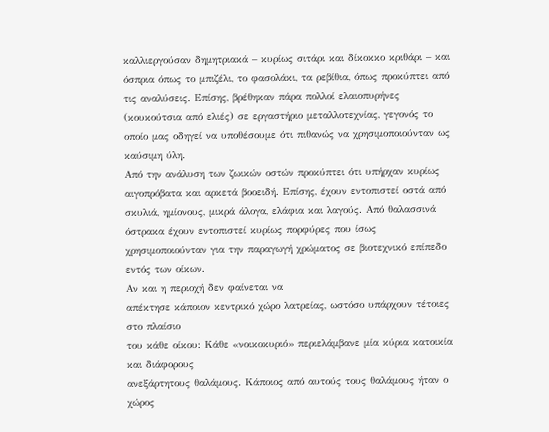καλλιεργούσαν δημητριακά – κυρίως σιτάρι και δίκοκκο κριθάρι – και όσπρια όπως το μπιζέλι, το φασολάκι, τα ρεβίθια, όπως προκύπτει από τις αναλύσεις. Επίσης, βρέθηκαν πάρα πολλοί ελαιοπυρήνες (κουκούτσια από ελιές) σε εργαστήριο μεταλλοτεχνίας, γεγονός το οποίο μας οδηγεί να υποθέσουμε ότι πιθανώς να χρησιμοποιούνταν ως καύσιμη ύλη.
Από την ανάλυση των ζωικών οστών προκύπτει ότι υπήρχαν κυρίως αιγοπρόβατα και αρκετά βοοειδή. Επίσης, έχουν εντοπιστεί οστά από σκυλιά, ημίονους, μικρά άλογα, ελάφια και λαγούς. Από θαλασσινά όστρακα έχουν εντοπιστεί κυρίως πορφύρες που ίσως χρησιμοποιούνταν για την παραγωγή χρώματος σε βιοτεχνικό επίπεδο εντός των οίκων.
Αν και η περιοχή δεν φαίνεται να
απέκτησε κάποιον κεντρικό χώρο λατρείας, ωστόσο υπάρχουν τέτοιες στο πλαίσιο
του κάθε οίκου: Κάθε «νοικοκυριό» περιελάμβανε μία κύρια κατοικία και διάφορους
ανεξάρτητους θαλάμους. Κάποιος από αυτούς τους θαλάμους ήταν ο χώρος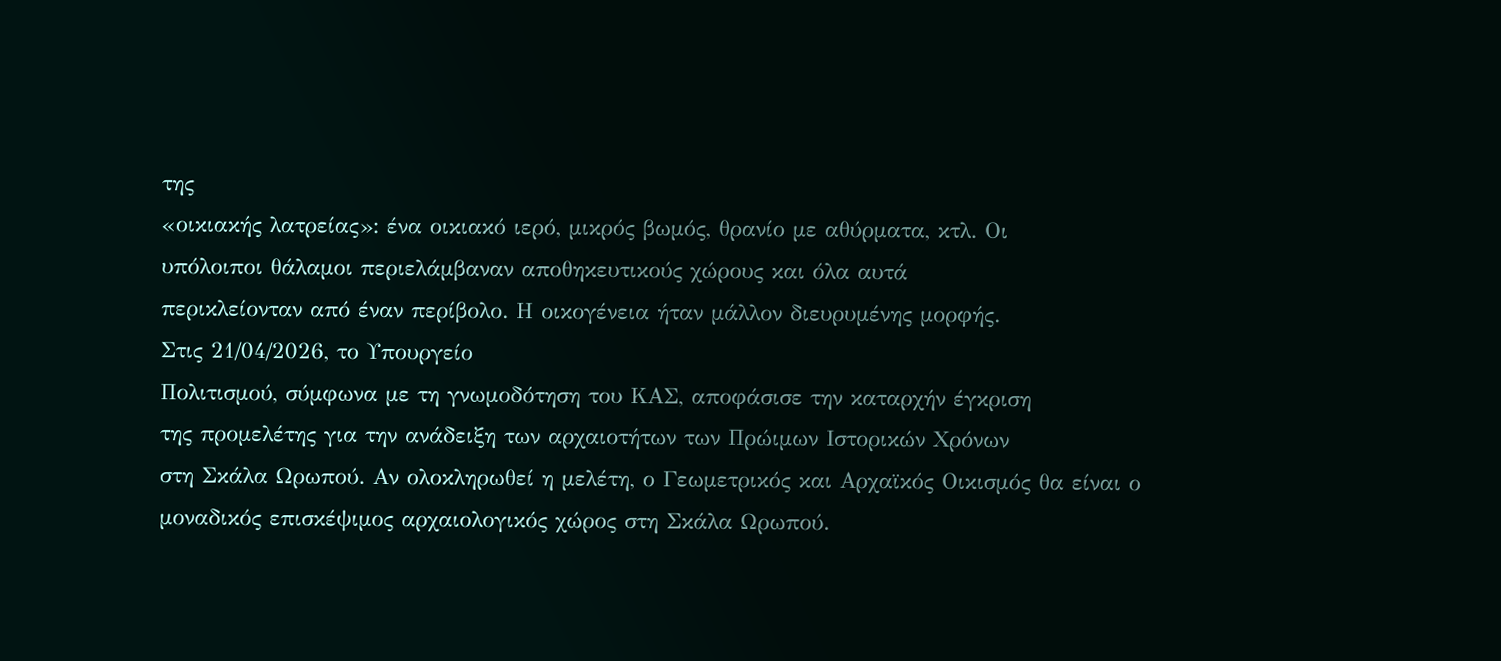της
«οικιακής λατρείας»: ένα οικιακό ιερό, μικρός βωμός, θρανίο με αθύρματα, κτλ. Οι
υπόλοιποι θάλαμοι περιελάμβαναν αποθηκευτικούς χώρους και όλα αυτά
περικλείονταν από έναν περίβολο. Η οικογένεια ήταν μάλλον διευρυμένης μορφής.
Στις 21/04/2026, το Υπουργείο
Πολιτισμού, σύμφωνα με τη γνωμοδότηση του ΚΑΣ, αποφάσισε την καταρχήν έγκριση
της προμελέτης για την ανάδειξη των αρχαιοτήτων των Πρώιμων Ιστορικών Χρόνων
στη Σκάλα Ωρωπού. Αν ολοκληρωθεί η μελέτη, ο Γεωμετρικός και Αρχαϊκός Οικισμός θα είναι ο
μοναδικός επισκέψιμος αρχαιολογικός χώρος στη Σκάλα Ωρωπού.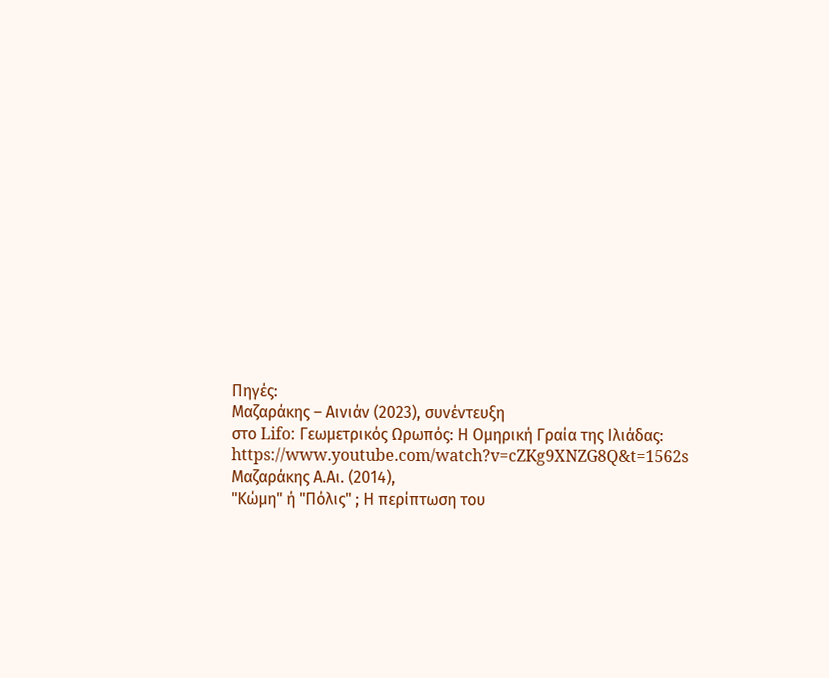Πηγές:
Μαζαράκης – Αινιάν (2023), συνέντευξη
στο Lifo: Γεωμετρικός Ωρωπός: Η Ομηρική Γραία της Ιλιάδας: https://www.youtube.com/watch?v=cZKg9XNZG8Q&t=1562s
Μαζαράκης Α.Αι. (2014),
"Κώμη" ή "Πόλις" ; Η περίπτωση του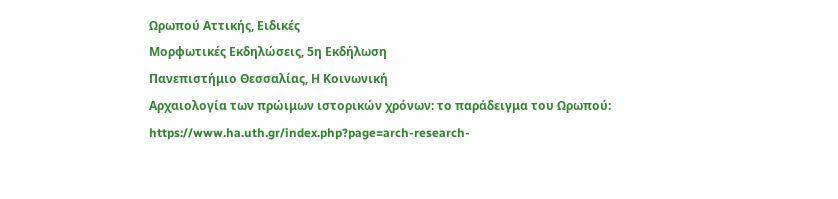Ωρωπού Αττικής, Ειδικές
Μορφωτικές Εκδηλώσεις, 5η Εκδήλωση
Πανεπιστήμιο Θεσσαλίας, Η Κοινωνική
Αρχαιολογία των πρώιμων ιστορικών χρόνων: το παράδειγμα του Ωρωπού: https://www.ha.uth.gr/index.php?page=arch-research-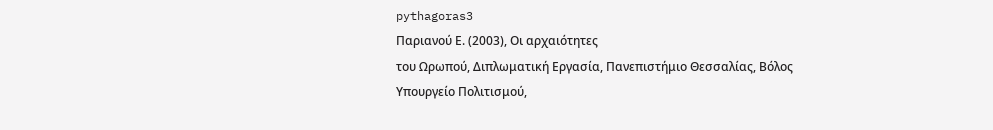pythagoras3
Παριανού Ε. (2003), Οι αρχαιότητες
του Ωρωπού, Διπλωματική Εργασία, Πανεπιστήμιο Θεσσαλίας, Βόλος
Υπουργείο Πολιτισμού,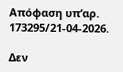Απόφαση υπ’αρ.
173295/21-04-2026.

Δεν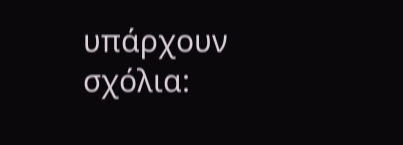υπάρχουν σχόλια: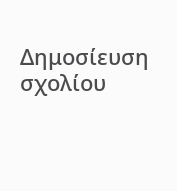Δημοσίευση σχολίου